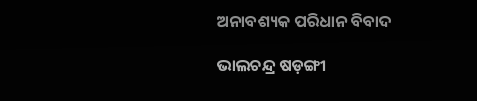ଅନାବଶ୍ୟକ ପରିଧାନ ବିବାଦ

ଭାଲଚନ୍ଦ୍ର ଷଡ଼ଙ୍ଗୀ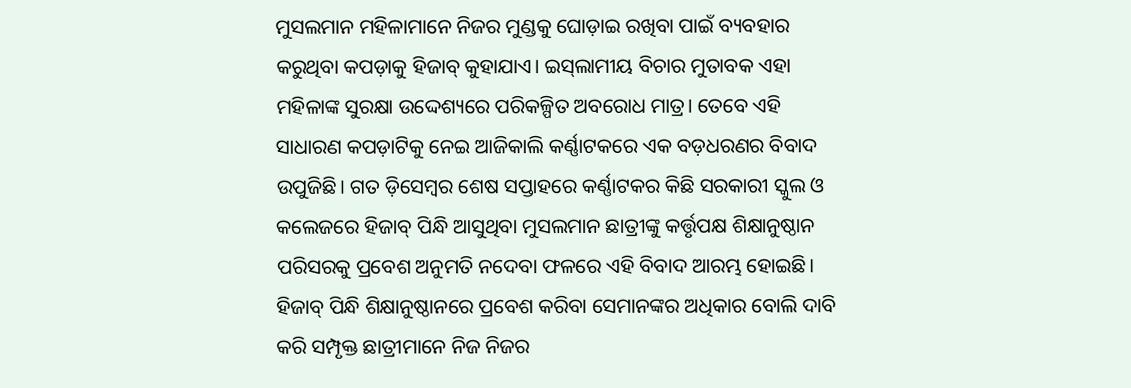ମୁସଲମାନ ମହିଳାମାନେ ନିଜର ମୁଣ୍ଡକୁ ଘୋଡ଼ାଇ ରଖିବା ପାଇଁ ବ୍ୟବହାର କରୁଥିବା କପଡ଼ାକୁ ହିଜାବ୍‍ କୁହାଯାଏ। ଇସ୍‍ଲାମୀୟ ବିଚାର ମୁତାବକ ଏହା ମହିଳାଙ୍କ ସୁରକ୍ଷା ଉଦ୍ଦେଶ୍ୟରେ ପରିକଳ୍ପିତ ଅବରୋଧ ମାତ୍ର। ତେବେ ଏହି ସାଧାରଣ କପଡ଼ାଟିକୁ ନେଇ ଆଜିକାଲି କର୍ଣ୍ଣାଟକରେ ଏକ ବଡ଼ଧରଣର ବିବାଦ ଉପୁଜିଛି। ଗତ ଡ଼ିସେମ୍ବର ଶେଷ ସପ୍ତାହରେ କର୍ଣ୍ଣାଟକର କିଛି ସରକାରୀ ସ୍କୁଲ ଓ କଲେଜରେ ହିଜାବ୍‍ ପିନ୍ଧି ଆସୁଥିବା ମୁସଲମାନ ଛାତ୍ରୀଙ୍କୁ କର୍ତ୍ତୃପକ୍ଷ ଶିକ୍ଷାନୁଷ୍ଠାନ ପରିସରକୁ ପ୍ରବେଶ ଅନୁମତି ନଦେବା ଫଳରେ ଏହି ବିବାଦ ଆରମ୍ଭ ହୋଇଛି। ହିଜାବ୍‍ ପିନ୍ଧି ଶିକ୍ଷାନୁଷ୍ଠାନରେ ପ୍ରବେଶ କରିବା ସେମାନଙ୍କର ଅଧିକାର ବୋଲି ଦାବି କରି ସମ୍ପୃକ୍ତ ଛାତ୍ରୀମାନେ ନିଜ ନିଜର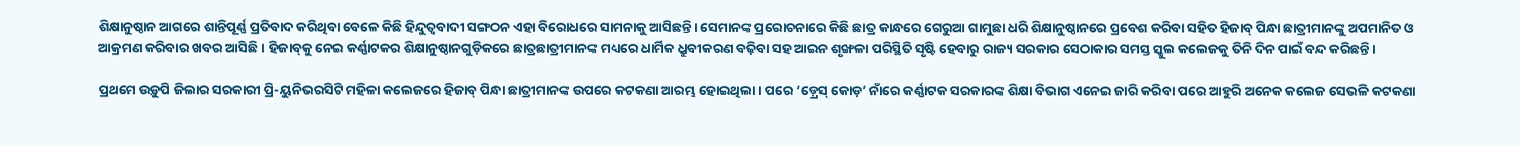ଶିକ୍ଷାନୁଷ୍ଠାନ ଆଗରେ ଶାନ୍ତିପୂର୍ଣ୍ଣ ପ୍ରତିବାଦ କରିଥିବା ବେଳେ କିଛି ହିନ୍ଦୁତ୍ୱବାଦୀ ସଙ୍ଗଠନ ଏହା ବିରୋଧରେ ସାମନାକୁ ଆସିଛନ୍ତି। ସେମାନଙ୍କ ପ୍ରରୋଚନାରେ କିଛି ଛାତ୍ର କାନ୍ଧରେ ଗେରୁଆ ଗାମୁଛା ଧରି ଶିକ୍ଷାନୁଷ୍ଠାନରେ ପ୍ରବେଶ କରିବା ସହିତ ହିଜାବ୍‍ ପିନ୍ଧା ଛାତ୍ରୀମାନଙ୍କୁ ଅପମାନିତ ଓ ଆକ୍ରମଣ କରିବାର ଖବର ଆସିଛି। ହିଜାବ୍‍କୁ ନେଇ କର୍ଣ୍ଣାଟକର ଶିକ୍ଷାନୁଷ୍ଠାନଗୁଡ଼ିକରେ ଛାତ୍ରଛାତ୍ରୀମାନଙ୍କ ମଧ୍ୟରେ ଧାର୍ମିକ ଧ୍ରୁବୀକରଣ ବଢ଼ିବା ସହ ଆଇନ ଶୃଙ୍ଖଳା ପରିସ୍ଥିତି ସୃଷ୍ଟି ହେବାରୁ ରାଜ୍ୟ ସରକାର ସେଠାକାର ସମସ୍ତ ସ୍କୁଲ କଲେଜକୁ ତିନି ଦିନ ପାଇଁ ବନ୍ଦ କରିଛନ୍ତି।

ପ୍ରଥମେ ଉଡ଼ୁପି ଜିଲାର ସରକାରୀ ପ୍ରି-ୟୁନିଭରସିଟି ମହିଳା କଲେଜରେ ହିଜାବ୍‍ ପିନ୍ଧା ଛାତ୍ରୀମାନଙ୍କ ଉପରେ କଟକଣା ଆରମ୍ଭ ହୋଇଥିଲା। ପରେ ‘ଡ଼୍ରେସ୍‍ କୋଡ଼’ ନାଁରେ କର୍ଣ୍ଣାଟକ ସରକାରଙ୍କ ଶିକ୍ଷା ବିଭାଗ ଏନେଇ ଜାରି କରିବା ପରେ ଆହୁରି ଅନେକ କଲେଜ ସେଭଳି କଟକଣା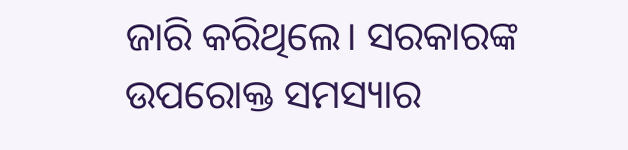ଜାରି କରିଥିଲେ। ସରକାରଙ୍କ ଉପରୋକ୍ତ ସମସ୍ୟାର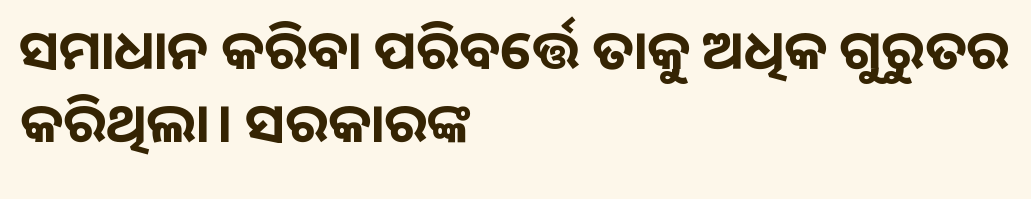ସମାଧାନ କରିବା ପରିବର୍ତ୍ତେ ତାକୁ ଅଧିକ ଗୁରୁତର କରିଥିଲା। ସରକାରଙ୍କ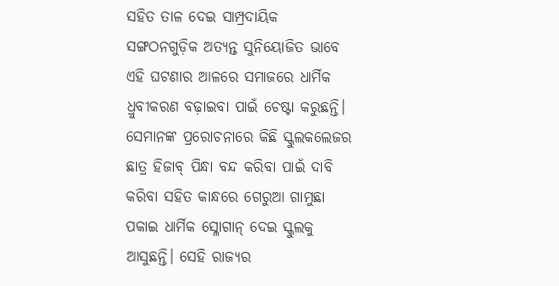ସହିତ ତାଳ ଦେଇ ସାମ୍ପ୍ରଦାୟିକ ସଙ୍ଗଠନଗୁଡ଼ିକ ଅତ୍ୟନ୍ତ ସୁନିୟୋଜିତ ଭାବେ ଏହି ଘଟଣାର ଆଳରେ ସମାଜରେ ଧାର୍ମିକ ଧ୍ରୁବୀକରଣ ବଢ଼ାଇବା ପାଇଁ ଚେଷ୍ଟା କରୁଛନ୍ତି। ସେମାନଙ୍କ ପ୍ରରୋଚନାରେ କିଛି ସ୍କୁଲକଲେଜର ଛାତ୍ର ହିଜାବ୍‍ ପିନ୍ଧା ବନ୍ଦ କରିବା ପାଇଁ ଦାବି କରିବା ସହିତ କାନ୍ଧରେ ଗେରୁଆ ଗାମୁଛା ପକାଇ ଧାର୍ମିକ ସ୍ଳୋଗାନ୍‍ ଦେଇ ସ୍କୁଲକୁ ଆସୁଛନ୍ତି। ସେହି ରାଜ୍ୟର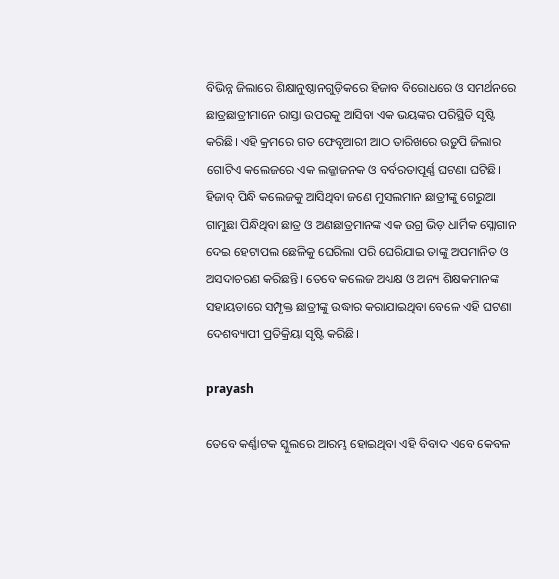ବିଭିନ୍ନ ଜିଲାରେ ଶିକ୍ଷାନୁଷ୍ଠାନଗୁଡ଼ିକରେ ହିଜାବ ବିରୋଧରେ ଓ ସମର୍ଥନରେ ଛାତ୍ରଛାତ୍ରୀମାନେ ରାସ୍ତା ଉପରକୁ ଆସିବା ଏକ ଭୟଙ୍କର ପରିସ୍ଥିତି ସୃଷ୍ଟି କରିଛି। ଏହି କ୍ରମରେ ଗତ ଫେବୃଆରୀ ଆଠ ତାରିଖରେ ଉଡ଼ୁପି ଜିଲାର ଗୋଟିଏ କଲେଜରେ ଏକ ଲଜ୍ଜାଜନକ ଓ ବର୍ବରତାପୂର୍ଣ୍ଣ ଘଟଣା ଘଟିଛି। ହିଜାବ୍‍ ପିନ୍ଧି କଲେଜକୁ ଆସିଥିବା ଜଣେ ମୁସଲମାନ ଛାତ୍ରୀଙ୍କୁ ଗେରୁଆ ଗାମୁଛା ପିନ୍ଧିଥିବା ଛାତ୍ର ଓ ଅଣଛାତ୍ରମାନଙ୍କ ଏକ ଉଗ୍ର ଭିଡ଼ ଧାର୍ମିକ ସ୍ଳୋଗାନ ଦେଇ ହେଟାପଲ ଛେଳିକୁ ଘେରିଲା ପରି ଘେରିଯାଇ ତାଙ୍କୁ ଅପମାନିତ ଓ ଅସଦାଚରଣ କରିଛନ୍ତି। ତେବେ କଲେଜ ଅଧ୍ୟକ୍ଷ ଓ ଅନ୍ୟ ଶିକ୍ଷକମାନଙ୍କ ସହାୟତାରେ ସମ୍ପୃକ୍ତ ଛାତ୍ରୀଙ୍କୁ ଉଦ୍ଧାର କରାଯାଇଥିବା ବେଳେ ଏହି ଘଟଣା ଦେଶବ୍ୟାପୀ ପ୍ରତିକ୍ରିୟା ସୃଷ୍ଟି କରିଛି।

prayash

ତେବେ କର୍ଣ୍ଣାଟକ ସ୍କୁଲରେ ଆରମ୍ଭ ହୋଇଥିବା ଏହି ବିବାଦ ଏବେ କେବଳ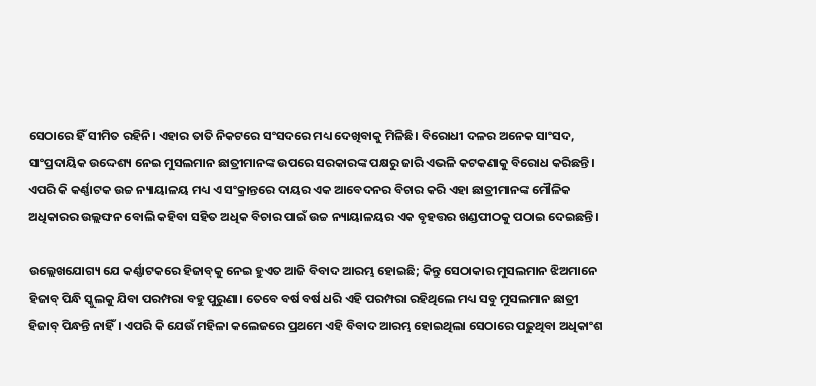ସେଠାରେ ହିଁ ସୀମିତ ରହିନି। ଏହାର ତାତି ନିକଟରେ ସଂସଦରେ ମଧ୍ୟ ଦେଖିବାକୁ ମିଳିଛି। ବିରୋଧୀ ଦଳର ଅନେକ ସାଂସଦ, ସାଂପ୍ରଦାୟିକ ଉଦ୍ଦେଶ୍ୟ ନେଇ ମୁସଲମାନ ଛାତ୍ରୀମାନଙ୍କ ଉପରେ ସରକାରଙ୍କ ପକ୍ଷରୁ ଜାରି ଏଭଳି କଟକଣାକୁ ବିରୋଧ କରିଛନ୍ତି। ଏପରି କି କର୍ଣ୍ଣାଟକ ଉଚ୍ଚ ନ୍ୟାୟାଳୟ ମଧ୍ୟ ଏ ସଂକ୍ରାନ୍ତରେ ଦାୟର ଏକ ଆବେଦନର ବିଚାର କରି ଏହା ଛାତ୍ରୀମାନଙ୍କ ମୌଳିକ ଅଧିକାରର ଉଲ୍ଲଙ୍ଘନ ବୋଲି କହିବା ସହିତ ଅଧିକ ବିଚାର ପାଇଁ ଉଚ୍ଚ ନ୍ୟାୟାଳୟର ଏକ ବୃହତ୍ତର ଖଣ୍ଡପୀଠକୁ ପଠାଇ ଦେଇଛନ୍ତି।

ଉଲ୍ଲେଖଯୋଗ୍ୟ ଯେ କର୍ଣ୍ଣାଟକରେ ହିଜାବ୍‍କୁ ନେଇ ହୁଏତ ଆଜି ବିବାଦ ଆରମ୍ଭ ହୋଇଛି; କିନ୍ତୁ ସେଠାକାର ମୁସଲମାନ ଝିଅମାନେ ହିଜାବ୍‍ ପିନ୍ଧି ସ୍କୁଲକୁ ଯିବା ପରମ୍ପରା ବହୁ ପୁରୁଣା। ତେବେ ବର୍ଷ ବର୍ଷ ଧରି ଏହି ପରମ୍ପରା ରହିଥିଲେ ମଧ୍ୟ ସବୁ ମୁସଲମାନ ଛାତ୍ରୀ ହିଜାବ୍‍ ପିନ୍ଧନ୍ତି ନାହିଁ। ଏପରି କି ଯେଉଁ ମହିଳା କଲେଜରେ ପ୍ରଥମେ ଏହି ବିବାଦ ଆରମ୍ଭ ହୋଇଥିଲା ସେଠାରେ ପଢ଼ୁଥିବା ଅଧିକାଂଶ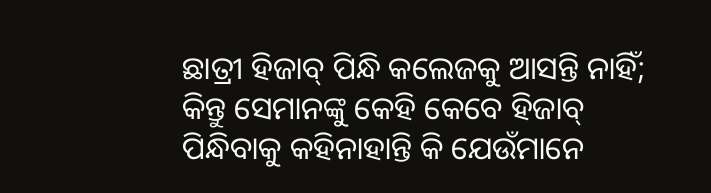ଛାତ୍ରୀ ହିଜାବ୍‍ ପିନ୍ଧି କଲେଜକୁ ଆସନ୍ତି ନାହିଁ; କିନ୍ତୁ ସେମାନଙ୍କୁ କେହି କେବେ ହିଜାବ୍‍ ପିନ୍ଧିବାକୁ କହିନାହାନ୍ତି କି ଯେଉଁମାନେ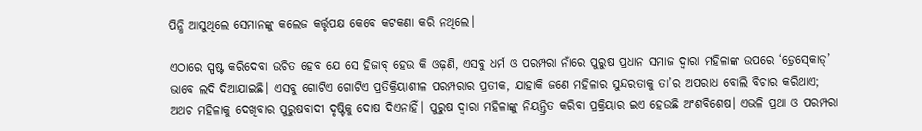ପିନ୍ଧି ଆସୁଥିଲେ ସେମାନଙ୍କୁ କଲେଜ କର୍ତ୍ତୃପକ୍ଷ କେବେ କଟକଣା କରି ନଥିଲେ।

ଏଠାରେ ସ୍ପଷ୍ଟ କରିଦେବା ଉଚିତ ହେବ ଯେ ସେ ହିଜାବ୍‍ ହେଉ କି ଓଢ଼ଣି, ଏସବୁ ଧର୍ମ ଓ ପରମ୍ପରା ନାଁରେ ପୁରୁଷ ପ୍ରଧାନ ସମାଜ ଦ୍ୱାରା ମହିଳାଙ୍କ ଉପରେ ‘ଡ଼୍ରେସ୍‍କୋଡ୍‍’ ଭାବେ ଲଦି ଦିଆଯାଇଛି। ଏସବୁ ଗୋଟିଏ ଗୋଟିଏ ପ୍ରତିକ୍ରିୟାଶୀଳ ପରମ୍ପରାର ପ୍ରତୀକ, ଯାହାକି ଜଣେ ମହିଳାର ସୁନ୍ଦରତାକୁ ତା’ର ଅପରାଧ ବୋଲି ବିଚାର କରିଥାଏ; ଅଥଚ ମହିଳାକୁ ଦେଖିବାର ପୁରୁଷବାଦୀ ଦୃଷ୍ଟିକୁ ଦୋଷ ଦିଏନାହିଁ। ପୁରୁଷ ଦ୍ୱାରା ମହିଳାଙ୍କୁ ନିୟନ୍ତ୍ରିତ କରିବା ପ୍ରକ୍ରିୟାର ଇଏ ହେଉଛି ଅଂଶବିଶେଷ। ଏଭଳି ପ୍ରଥା ଓ ପରମ୍ପରା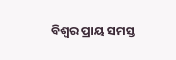ବିଶ୍ୱର ପ୍ରାୟ ସମସ୍ତ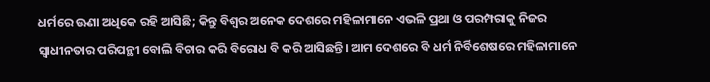ଧର୍ମରେ ଊଣା ଅଧିକେ ରହି ଆସିଛି; କିନ୍ତୁ ବିଶ୍ୱର ଅନେକ ଦେଶରେ ମହିଳାମାନେ ଏଭଳି ପ୍ରଥା ଓ ପରମ୍ପରାକୁ ନିଜର ସ୍ୱାଧୀନତାର ପରିପନ୍ଥୀ ବୋଲି ବିଚାର କରି ବିରୋଧ ବି କରି ଆସିଛନ୍ତି। ଆମ ଦେଶରେ ବି ଧର୍ମ ନିର୍ବିଶେଷରେ ମହିଳାମାନେ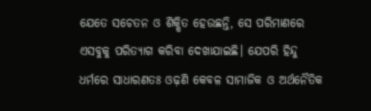ଯେତେ ସଚେତନ ଓ ଶିକ୍ଷିତ ହେଉଛନ୍ତି, ସେ ପରିମାଣରେ ଏସବୁକୁ ପରିତ୍ୟାଗ କରିବା ଦେଖାଯାଇଛି। ଯେପରି ହିନ୍ଦୁ ଧର୍ମରେ ସାଧାରଣତଃ ଓଢ଼ଣି କେବଳ ସାମାଜିକ ଓ ଅର୍ଥନୈତିକ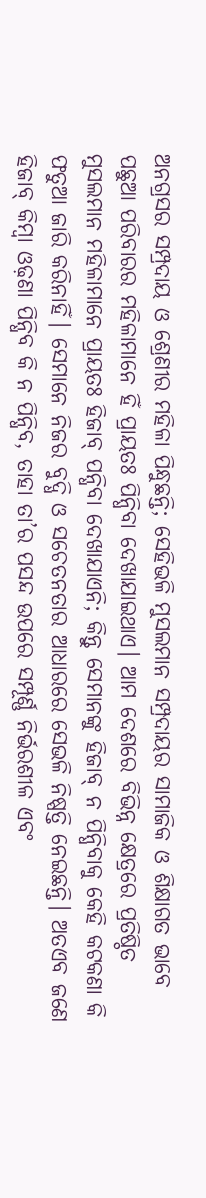ଅନଗ୍ରସର ସମ୍ପ୍ରଦାୟ ଓ ଶ୍ରେଣୀର ମହିଳା ପିନ୍ଧୁଛନ୍ତି; ସେହିଭଳି ମୁସଲମାନ ସମ୍ପ୍ରଦାୟର ସାମାଜିକ ଓ ଶିକ୍ଷାଗତ ଭାବେ ପଛୁଆ ପରିବାରର ମହିଳାମାନେ ହିଁ ପ୍ରାୟତଃ ପିନ୍ଧିବା ଦେଖାଯାଇଥାଏ। ଆମ ଦେଶରେ ବିଭିନ୍ନ କ୍ଷେତ୍ରରେ ପ୍ରତିଷ୍ଠିତ ମୁସଲମାନ ମହିଳାମାନେ ପ୍ରାୟତଃ ହିଜାବ୍‍ ପନ୍ଧିବା ଦେଖାଯାଏନି; କିନ୍ତୁ ସେମାନଙ୍କୁ ହିଜାବ୍‍ ନ ପିନ୍ଧିବାକୁ କେହି କଟକଣା କି ଫତୁଆ ଜାରି କରିନାହିଁ। ସେମାନେ ନିଜର ବୁଦ୍ଧି ଓ ସଚେତନତାର ଆଧାରରେ ସେଭଳି ନିଷ୍ପତ୍ତି ନେଇଛନ୍ତି। ଅତଏବ ଜଣେ ହିଜାବ୍‍ କିମ୍ବା ଓଢ଼ଣା ପିନ୍ଧିବ କି ନ ପିନ୍ଧିବ, ତାହା ତା’ର ପସନ୍ଦ ଉପରେ ସମ୍ପୂର୍ଣ୍ଣ ନିର୍ଭରଶୀଳ ଏବଂ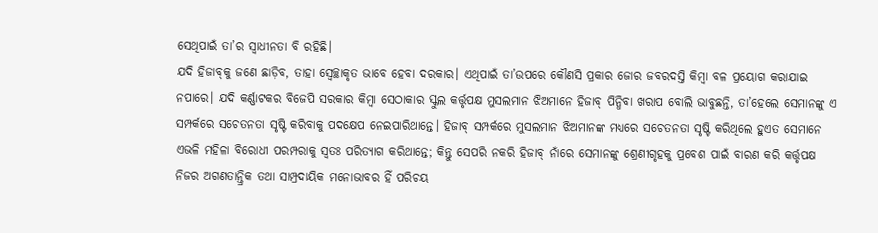ସେଥିପାଇଁ ତା’ର ସ୍ୱାଧୀନତା ବି ରହିଛି।
ଯଦି ହିଜାବ୍‍କୁ ଜଣେ ଛାଡ଼ିବ, ତାହା ସ୍ୱେଚ୍ଛାକୃତ ଭାବେ ହେବା ଦରକାର। ଏଥିପାଇଁ ତା’ଉପରେ କୌଣସି ପ୍ରକାର ଜୋର ଜବରଦସ୍ତି କିମ୍ବା ବଳ ପ୍ରୟୋଗ କରାଯାଇ ନପାରେ। ଯଦି କର୍ଣ୍ଣାଟକର ବିଜେପି ସରକାର କିମ୍ବା ସେଠାକାର ସ୍କୁଲ କର୍ତ୍ତୃପକ୍ଷ ମୁସଲମାନ ଝିଅମାନେ ହିଜାବ୍‍ ପିନ୍ଧିବା ଖରାପ ବୋଲି ଭାବୁଛନ୍ତି, ତା’ହେଲେ ସେମାନଙ୍କୁ ଏ ସମ୍ପର୍କରେ ସଚେତନତା ସୃଷ୍ଟି କରିବାକୁ ପଦକ୍ଷେପ ନେଇପାରିଥାନ୍ତେ। ହିଜାବ୍‍ ସମ୍ପର୍କରେ ମୁସଲମାନ ଝିଅମାନଙ୍କ ମଧ୍ୟରେ ସଚେତନତା ସୃଷ୍ଟି କରିଥିଲେ ହୁଏତ ସେମାନେ ଏଭଳି ମହିଳା ବିରୋଧୀ ପରମ୍ପରାକୁ ସ୍ୱତଃ ପରିତ୍ୟାଗ କରିଥାନ୍ତେ; କିନ୍ତୁ ସେପରି ନକରି ହିଜାବ୍‍ ନାଁରେ ସେମାନଙ୍କୁ ଶ୍ରେଣୀଗୃହକୁ ପ୍ରବେଶ ପାଇଁ ବାରଣ କରି କର୍ତ୍ତୃପକ୍ଷ ନିଜର ଅଗଣତାନ୍ତ୍ରିକ ତଥା ସାମ୍ପ୍ରଦାୟିକ ମନୋଭାବର ହିଁ ପରିଚୟ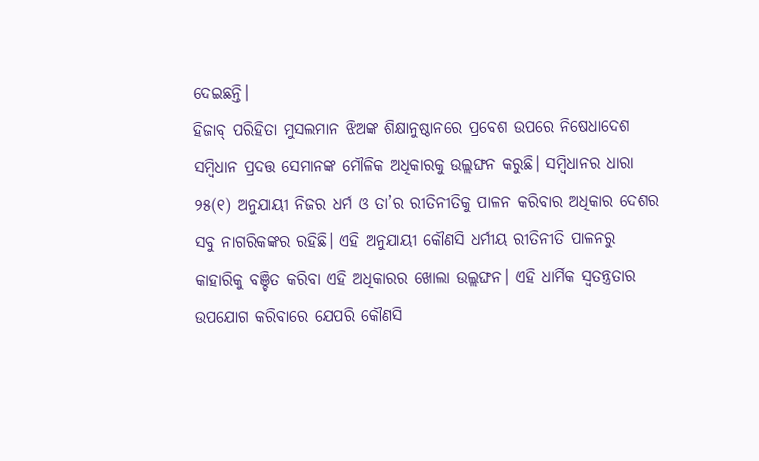ଦେଇଛନ୍ତି।
ହିଜାବ୍‍ ପରିହିତା ମୁସଲମାନ ଝିଅଙ୍କ ଶିକ୍ଷାନୁଷ୍ଠାନରେ ପ୍ରବେଶ ଉପରେ ନିଷେଧାଦେଶ ସମ୍ବିଧାନ ପ୍ରଦତ୍ତ ସେମାନଙ୍କ ମୌଳିକ ଅଧିକାରକୁ ଉଲ୍ଲଙ୍ଘନ କରୁଛି। ସମ୍ବିଧାନର ଧାରା ୨୫(୧) ଅନୁଯାୟୀ ନିଜର ଧର୍ମ ଓ ତା’ର ରୀତିନୀତିକୁ ପାଳନ କରିବାର ଅଧିକାର ଦେଶର ସବୁ ନାଗରିକଙ୍କର ରହିଛି। ଏହି ଅନୁଯାୟୀ କୌଣସି ଧର୍ମୀୟ ରୀତିନୀତି ପାଳନରୁ କାହାରିକୁ ବଞ୍ଚିତ କରିବା ଏହି ଅଧିକାରର ଖୋଲା ଉଲ୍ଲଙ୍ଘନ। ଏହି ଧାର୍ମିକ ସ୍ୱତନ୍ତ୍ରତାର ଉପଯୋଗ କରିବାରେ ଯେପରି କୌଣସି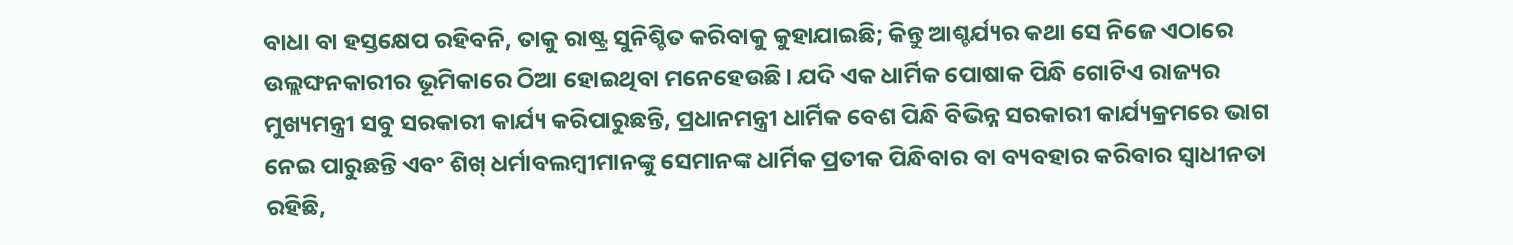ବାଧା ବା ହସ୍ତକ୍ଷେପ ରହିବନି, ତାକୁ ରାଷ୍ଟ୍ର ସୁନିଶ୍ଚିତ କରିବାକୁ କୁହାଯାଇଛି; କିନ୍ତୁ ଆଶ୍ଚର୍ଯ୍ୟର କଥା ସେ ନିଜେ ଏଠାରେ ଉଲ୍ଲଙ୍ଘନକାରୀର ଭୂମିକାରେ ଠିଆ ହୋଇଥିବା ମନେହେଉଛି। ଯଦି ଏକ ଧାର୍ମିକ ପୋଷାକ ପିନ୍ଧି ଗୋଟିଏ ରାଜ୍ୟର ମୁଖ୍ୟମନ୍ତ୍ରୀ ସବୁ ସରକାରୀ କାର୍ଯ୍ୟ କରିପାରୁଛନ୍ତି, ପ୍ରଧାନମନ୍ତ୍ରୀ ଧାର୍ମିକ ବେଶ ପିନ୍ଧି ବିଭିନ୍ନ ସରକାରୀ କାର୍ଯ୍ୟକ୍ରମରେ ଭାଗ ନେଇ ପାରୁଛନ୍ତି ଏବଂ ଶିଖ୍‍ ଧର୍ମାବଲମ୍ବୀମାନଙ୍କୁ ସେମାନଙ୍କ ଧାର୍ମିକ ପ୍ରତୀକ ପିନ୍ଧିବାର ବା ବ୍ୟବହାର କରିବାର ସ୍ୱାଧୀନତା ରହିଛି,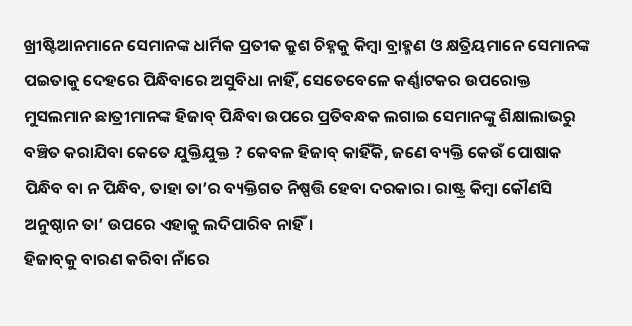ଖ୍ରୀଷ୍ଟିଆନମାନେ ସେମାନଙ୍କ ଧାର୍ମିକ ପ୍ରତୀକ କ୍ରୁଶ ଚିହ୍ନକୁ କିମ୍ବା ବ୍ରାହ୍ମଣ ଓ କ୍ଷତ୍ରିୟମାନେ ସେମାନଙ୍କ ପଇତାକୁ ଦେହରେ ପିନ୍ଧିବାରେ ଅସୁବିଧା ନାହିଁ, ସେତେବେଳେ କର୍ଣ୍ଣାଟକର ଉପରୋକ୍ତ ମୁସଲମାନ ଛାତ୍ରୀମାନଙ୍କ ହିଜାବ୍‍ ପିନ୍ଧିବା ଉପରେ ପ୍ରତିବନ୍ଧକ ଲଗାଇ ସେମାନଙ୍କୁ ଶିକ୍ଷାଲାଭରୁ ବଞ୍ଚିତ କରାଯିବା କେତେ ଯୁକ୍ତିଯୁକ୍ତ ? କେବଳ ହିଜାବ୍‍ କାହିଁକି, ଜଣେ ବ୍ୟକ୍ତି କେଉଁ ପୋଷାକ ପିନ୍ଧିବ ବା ନ ପିନ୍ଧିବ, ତାହା ତା’ର ବ୍ୟକ୍ତିଗତ ନିଷ୍ପତ୍ତି ହେବା ଦରକାର। ରାଷ୍ଟ୍ର କିମ୍ବା କୌଣସି ଅନୁଷ୍ଠାନ ତା’ ଉପରେ ଏହାକୁ ଲଦିପାରିବ ନାହିଁ।
ହିଜାବ୍‍କୁ ବାରଣ କରିବା ନାଁରେ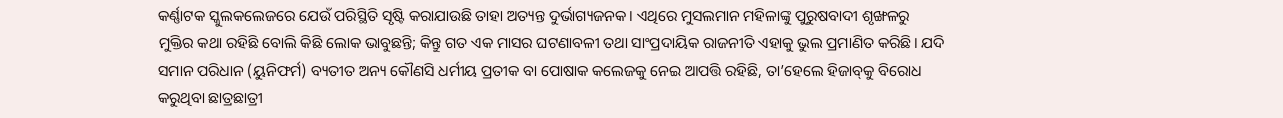କର୍ଣ୍ଣାଟକ ସ୍କୁଲକଲେଜରେ ଯେଉଁ ପରିସ୍ଥିତି ସୃଷ୍ଟି କରାଯାଉଛି ତାହା ଅତ୍ୟନ୍ତ ଦୁର୍ଭାଗ୍ୟଜନକ। ଏଥିରେ ମୁସଲମାନ ମହିଳାଙ୍କୁ ପୁରୁଷବାଦୀ ଶୃଙ୍ଖଳରୁ ମୁକ୍ତିର କଥା ରହିଛି ବୋଲି କିଛି ଲୋକ ଭାବୁଛନ୍ତି; କିନ୍ତୁ ଗତ ଏକ ମାସର ଘଟଣାବଳୀ ତଥା ସାଂପ୍ରଦାୟିକ ରାଜନୀତି ଏହାକୁ ଭୁଲ ପ୍ରମାଣିତ କରିଛି। ଯଦି ସମାନ ପରିଧାନ (ୟୁନିଫର୍ମ) ବ୍ୟତୀତ ଅନ୍ୟ କୌଣସି ଧର୍ମୀୟ ପ୍ରତୀକ ବା ପୋଷାକ କଲେଜକୁ ନେଇ ଆପତ୍ତି ରହିଛି, ତା’ହେଲେ ହିଜାବ୍‍କୁ ବିରୋଧ କରୁଥିବା ଛାତ୍ରଛାତ୍ରୀ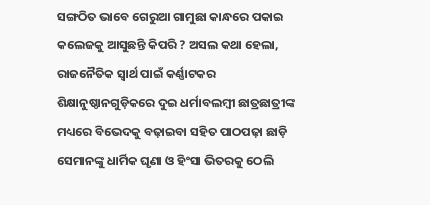ସଙ୍ଗଠିତ ଭାବେ ଗେରୁଆ ଗାମୁଛା କାନ୍ଧରେ ପକାଇ କଲେଜକୁ ଆସୁଛନ୍ତି କିପରି ? ଅସଲ କଥା ହେଲା, ରାଜନୈତିକ ସ୍ୱାର୍ଥ ପାଇଁ କର୍ଣ୍ଣାଟକର ଶିକ୍ଷାନୁଷ୍ଠାନଗୁଡ଼ିକରେ ଦୁଇ ଧର୍ମାବଲମ୍ବୀ ଛାତ୍ରଛାତ୍ରୀଙ୍କ ମଧ୍ୟରେ ବିଭେଦକୁ ବଢ଼ାଇବା ସହିତ ପାଠପଢ଼ା ଛାଡ଼ି ସେମାନଙ୍କୁ ଧାର୍ମିକ ଘୃଣା ଓ ହିଂସା ଭିତରକୁ ଠେଲି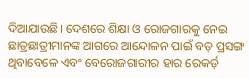ଦିଆଯାଉଛି। ଦେଶରେ ଶିକ୍ଷା ଓ ରୋଜଗାରକୁ ନେଇ ଛାତ୍ରଛାତ୍ରୀମାନଙ୍କ ଆଗରେ ଆନ୍ଦୋଳନ ପାଇଁ ବଡ଼ ପ୍ରସଙ୍ଗ ଥିବାବେଳେ ଏବଂ ବେରୋଜଗାରୀର ହାର ରେକର୍ଡ଼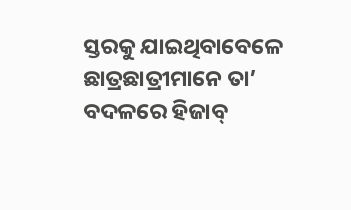ସ୍ତରକୁ ଯାଇଥିବାବେଳେ ଛାତ୍ରଛାତ୍ରୀମାନେ ତା’ ବଦଳରେ ହିଜାବ୍‍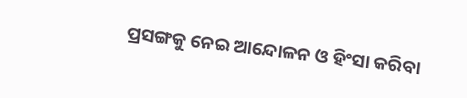ପ୍ରସଙ୍ଗକୁ ନେଇ ଆନ୍ଦୋଳନ ଓ ହିଂସା କରିବା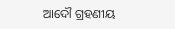ଆଦୌ ଗ୍ରହଣୀୟ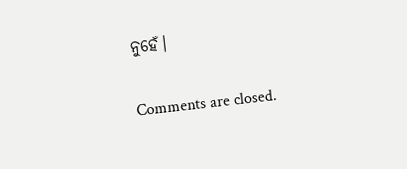ନୁହେଁ।

Comments are closed.